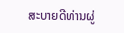ສະບາຍດີທ່ານຜູ່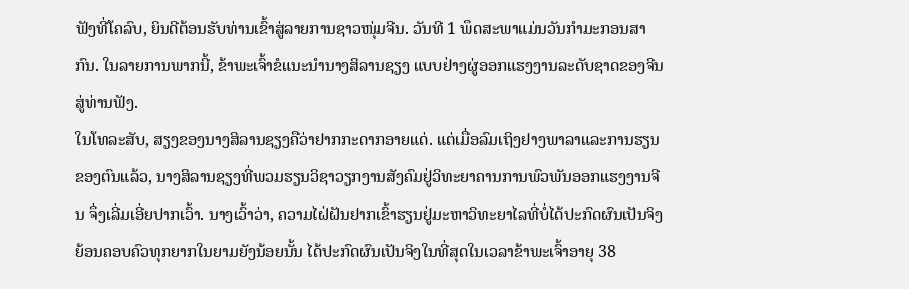ຟັງທີ່ໂຄລົບ, ຍິນດີຕ້ອນຮັບທ່ານເຂົ້າສູ່ລາຍການຊາວໜຸ່ມຈີນ. ວັນທີ 1 ພຶດສະພາແມ່ນວັນກຳມະກອນສາກົນ. ໃນລາຍການພາກນີ້, ຂ້າພະເຈົ້າຂໍແນະນຳນາງສິລານຊຽງ ແບບຢ່າງຜູ່ອອກແຮງງານລະດັບຊາດຂອງຈີນສູ່ທ່ານຟັງ.
ໃນໂທລະສັບ, ສຽງຂອງນາງສິລານຊຽງຄືວ່າຢາກກະດາກອາຍແດ່. ແຕ່ເມື່ອລົມເຖິງຢາງພາລາແລະການຮຽນຂອງຕົນແລ້ວ, ນາງສິລານຊຽງທີ່ພວມຮຽນວິຊາວຽກງານສັງຄົມຢູ່ວິທະຍາຄານການພົວພັນອອກແຮງງານຈີນ ຈຶ່ງເລີ່ມເອີ່ຍປາກເວົ້າ. ນາງເວົ້າວ່າ, ຄວາມໄຝ່ຝັນຢາກເຂົ້າຮຽນຢູ່ມະຫາວິທະຍາໄລທີ່ບໍ່ໄດ້ປະກົດຜົນເປັນຈິງຍ້ອນຄອບຄົວທຸກຍາກໃນຍາມຍັງນ້ອຍນັ້ນ ໄດ້ປະກົດຜົນເປັນຈິງໃນທີ່ສຸດໃນເວລາຂ້າພະເຈົ້າອາຍຸ 38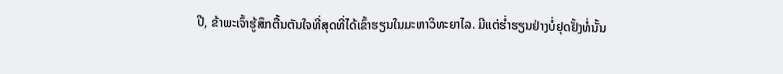ປີ, ຂ້າພະເຈົ້າຮູ້ສຶກຕື້ນຕັນໃຈທີ່ສຸດທີ່ໄດ້ເຂົ້າຮຽນໃນມະຫາວິທະຍາໄລ. ມີແຕ່ຮ່ຳຮຽນຢ່າງບໍ່ຢຸດຢັ້ງທໍ່ນັ້ນ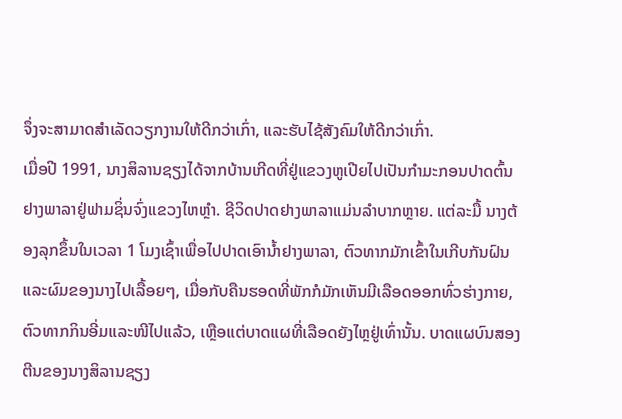ຈຶ່ງຈະສາມາດສຳເລັດວຽກງານໃຫ້ດີກວ່າເກົ່າ, ແລະຮັບໄຊ້ສັງຄົມໃຫ້ດີກວ່າເກົ່າ.
ເມື່ອປີ 1991, ນາງສິລານຊຽງໄດ້ຈາກບ້ານເກີດທີ່ຢູ່ແຂວງຫູເປີຍໄປເປັນກຳມະກອນປາດຕົ້ນຢາງພາລາຢູ່ຟາມຊິ່ນຈົ່ງແຂວງໄຫຫຼຳ. ຊີວິດປາດຢາງພາລາແມ່ນລຳບາກຫຼາຍ. ແຕ່ລະມື້ ນາງຕ້ອງລຸກຂຶ້ນໃນເວລາ 1 ໂມງເຊົ້າເພື່ອໄປປາດເອົານ້ຳຢາງພາລາ, ຕົວທາກມັກເຂົ້າໃນເກີບກັນຝົນແລະຜົມຂອງນາງໄປເລື້ອຍໆ, ເມື່ອກັບຄືນຮອດທີ່ພັກກໍມັກເຫັນມີເລືອດອອກທົ່ວຮ່າງກາຍ, ຕົວທາກກິນອີ່ມແລະໜີໄປແລ້ວ, ເຫຼືອແຕ່ບາດແຜທີ່ເລືອດຍັງໄຫຼຢູ່ເທົ່ານັ້ນ. ບາດແຜບົນສອງຕີນຂອງນາງສິລານຊຽງ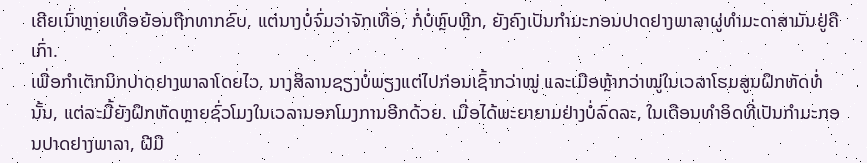ເຄີຍເນົ່າຫຼາຍເທື່ອຍ້ອນຖືກທາກຂົບ, ແຕ່ນາງບໍ່ຈົ່ມວ່າຈັກເທື່ອ, ກໍ່ບໍ່ຫຼົບຫຼີກ, ຍັງຄົງເປັນກຳມະກອນປາດຢາງພາລາຜູ່ທຳມະດາສາມັນຢູ່ຄືເກົ່າ.
ເພື່ອກຳເຕັກນິກປາດຢາງພາລາໂດຍໄວ, ນາງສິລານຊຽງບໍ່ພຽງແຕ່ໄປກ່ອນເຊົ້າກວ່າໝູ່ ແລະເມືອຫຼ້າກວ່າໝູ່ໃນເວລາໂຮມສູນຝຶກຫັດທໍ່ນັ້ນ, ແຕ່ລະມື້ຍັງຝຶກຫັດຫຼາຍຊົ່ວໂມງໃນເວລານອກໂມງການອີກດ້ວຍ. ເມື່ອໄດ້ພະຍາຍາມຢ່າງບໍ່ລົດລະ, ໃນເດືອນທຳອິດທີ່ເປັນກຳມະກອນປາດຢາງພາລາ, ຝີມື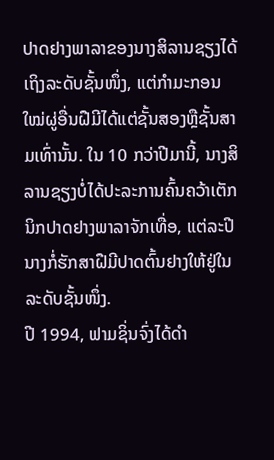ປາດຢາງພາລາຂອງນາງສິລານຊຽງໄດ້ເຖິງລະດັບຊັ້ນໜຶ່ງ, ແຕ່ກຳມະກອນໃໝ່ຜູ່ອື່ນຝືມີໄດ້ແຕ່ຊັ້ນສອງຫຼືຊັ້ນສາມເທົ່ານັ້ນ. ໃນ 10 ກວ່າປີມານີ້, ນາງສິລານຊຽງບໍ່ໄດ້ປະລະການຄົ້ນຄວ້າເຕັກນິກປາດຢາງພາລາຈັກເທື່ອ, ແຕ່ລະປີ ນາງກໍ່ຮັກສາຝືມີປາດຕົ້ນຢາງໃຫ້ຢູ່ໃນລະດັບຊັ້ນໜຶ່ງ.
ປີ 1994, ຟາມຊິ່ນຈົ່ງໄດ້ດຳ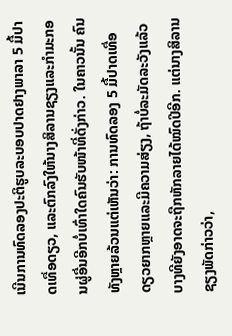ເນີນການທົດລອງປະຕິຮູບລະບອບປາດຢາງພາລາ 5 ມື້ປາດເທື່ອດຽວ, ແລະຕົກລົງໃຫ້ນາງສິລານຊຽງແລະກຳມະກອນຜູ່ອື່ນອີກບໍ່ເທົ່າໃດຄົນຮັບໜ້າທີ່ດັ່ງກ່າວ. ໃນຄາວນັ້ນ ຄົນທັງຫຼາຍລ້ວນແຕ່ເຫັນວ່າ: ການທົດລອງ 5 ມື້ປາດເທື່ອດຽວຍາກຫຼາຍແລະມີຄວາມສ່ຽງ, ຖ້າບໍ່ລະມັດລະວັງແລ້ວ ບາງທີຍັງອາດຈະຖືກຫັກລາຍໄດ້ໝົດປີອີກ. ແຕ່ນາງສິລານຊຽງພັດກ່າວວ່າ,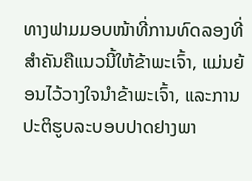ທາງຟາມມອບໜ້າທີ່ການທົດລອງທີ່ສຳຄັນຄືແນວນີ້ໃຫ້ຂ້າພະເຈົ້າ, ແມ່ນຍ້ອນໄວ້ວາງໃຈນຳຂ້າພະເຈົ້າ, ແລະການປະຕິຮູບລະບອບປາດຢາງພາ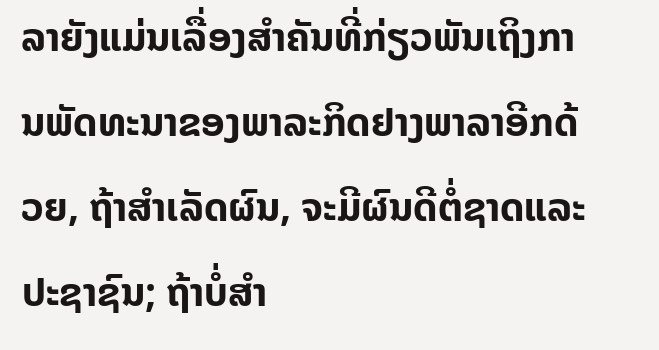ລາຍັງແມ່ນເລື່ອງສຳຄັນທີ່ກ່ຽວພັນເຖິງການພັດທະນາຂອງພາລະກິດຢາງພາລາອີກດ້ວຍ, ຖ້າສຳເລັດຜົນ, ຈະມີຜົນດີຕໍ່ຊາດແລະປະຊາຊົນ; ຖ້າບໍ່ສຳ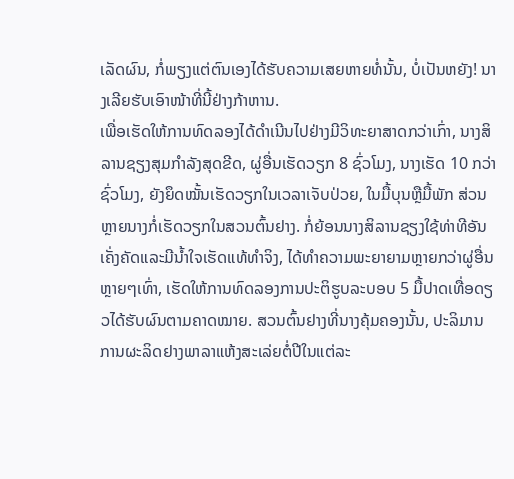ເລັດຜົນ, ກໍ່ພຽງແຕ່ຕົນເອງໄດ້ຮັບຄວາມເສຍຫາຍທໍ່ນັ້ນ, ບໍ່ເປັນຫຍັງ! ນາງເລີຍຮັບເອົາໜ້າທີ່ນີ້ຢ່າງກ້າຫານ.
ເພື່ອເຮັດໃຫ້ການທົດລອງໄດ້ດຳເນີນໄປຢ່າງມີວິທະຍາສາດກວ່າເກົ່າ, ນາງສິລານຊຽງສຸມກຳລັງສຸດຂີດ, ຜູ່ອື່ນເຮັດວຽກ 8 ຊົ່ວໂມງ, ນາງເຮັດ 10 ກວ່າຊົ່ວໂມງ, ຍັງຍຶດໝັ້ນເຮັດວຽກໃນເວລາເຈັບປ່ວຍ, ໃນມື້ບຸນຫຼືມື້ພັກ ສ່ວນຫຼາຍນາງກໍ່ເຮັດວຽກໃນສວນຕົ້ນຢາງ. ກໍ່ຍ້ອນນາງສິລານຊຽງໃຊ້ທ່າທີອັນເຄັ່ງຄັດແລະມີນ້ຳໃຈເຮັດແທ້ທຳຈິງ, ໄດ້ທຳຄວາມພະຍາຍາມຫຼາຍກວ່າຜູ່ອື່ນຫຼາຍໆເທົ່າ, ເຮັດໃຫ້ການທົດລອງການປະຕິຮູບລະບອບ 5 ມື້ປາດເທື່ອດຽວໄດ້ຮັບຜົນຕາມຄາດໝາຍ. ສວນຕົ້ນຢາງທີ່ນາງຄຸ້ມຄອງນັ້ນ, ປະລິມານການຜະລິດຢາງພາລາແຫ້ງສະເລ່ຍຕໍ່ປີໃນແຕ່ລະ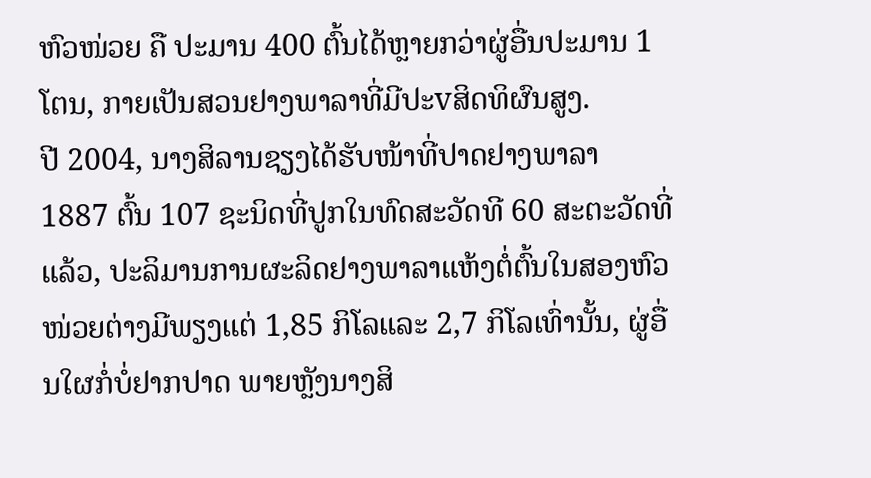ຫົວໜ່ວຍ ຄື ປະມານ 400 ຕົ້ນໄດ້ຫຼາຍກວ່າຜູ່ອື່ນປະມານ 1 ໂຕນ, ກາຍເປັນສວນຢາງພາລາທີ່ມີປະvສິດທິຜົນສູງ.
ປີ 2004, ນາງສິລານຊຽງໄດ້ຮັບໜ້າທີ່ປາດຢາງພາລາ 1887 ຕົ້ນ 107 ຊະນິດທີ່ປູກໃນທົດສະວັດທີ 60 ສະຕະວັດທີ່ແລ້ວ, ປະລິມານການຜະລິດຢາງພາລາແຫ້ງຕໍ່ຕົ້ນໃນສອງຫົວໜ່ວຍຕ່າງມີພຽງແຕ່ 1,85 ກິໂລແລະ 2,7 ກິໂລເທົ່ານັ້ນ, ຜູ່ອື່ນໃຜກໍ່ບໍ່ຢາກປາດ ພາຍຫຼັງນາງສິ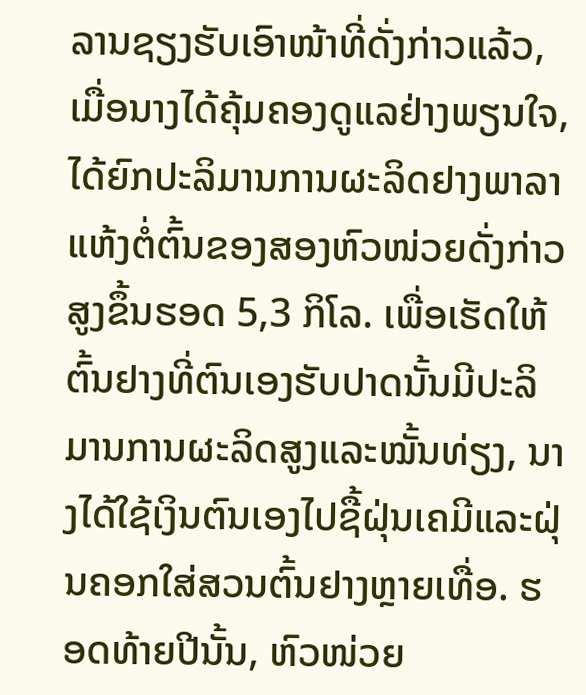ລານຊຽງຮັບເອົາໜ້າທີ່ດັ່ງກ່າວແລ້ວ, ເມື່ອນາງໄດ້ຄຸ້ມຄອງດູແລຢ່າງພຽນໃຈ, ໄດ້ຍົກປະລິມານການຜະລິດຢາງພາລາແຫ້ງຕໍ່ຕົ້ນຂອງສອງຫົວໜ່ວຍດັ່ງກ່າວສູງຂຶ້ນຮອດ 5,3 ກິໂລ. ເພື່ອເຮັດໃຫ້ຕົ້ນຢາງທີ່ຕົນເອງຮັບປາດນັ້ນມີປະລິມານການຜະລິດສູງແລະໝັ້ນທ່ຽງ, ນາງໄດ້ໃຊ້ເງິນຕົນເອງໄປຊື້ຝຸ່ນເຄມີແລະຝຸ່ນຄອກໃສ່ສວນຕົ້ນຢາງຫຼາຍເທື່ອ. ຮອດທ້າຍປີນັ້ນ, ຫົວໜ່ວຍ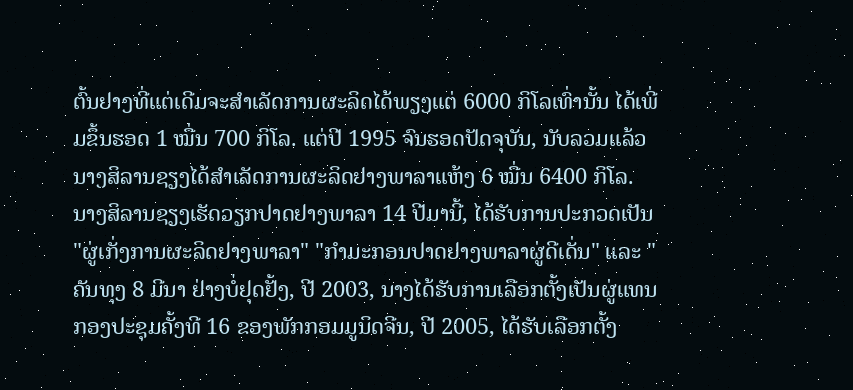ຕົ້ນຢາງທີ່ແຕ່ເດີມຈະສຳເລັດການຜະລິດໄດ້ພຽງແຕ່ 6000 ກິໂລເທົ່ານັ້ນ ໄດ້ເພີ່ມຂຶ້ນຮອດ 1 ໝື່ນ 700 ກິໂລ. ແຕ່ປີ 1995 ຈົນຮອດປັດຈຸບັນ, ນັບລວມແລ້ວ ນາງສິລານຊຽງໄດ້ສຳເລັດການຜະລິດຢາງພາລາແຫ້ງ 6 ໝື່ນ 6400 ກິໂລ.
ນາງສິລານຊຽງເຮັດວຽກປາດຢາງພາລາ 14 ປີມານີ້, ໄດ້ຮັບການປະກວດເປັນ "ຜູ່ເກັ່ງການຜະລິດຢາງພາລາ" "ກຳມະກອນປາດຢາງພາລາຜູ່ດີເດັ່ນ" ແລະ "ຄັນທຸງ 8 ມີນາ ຢ່າງບໍ່ຢຸດຢັ້ງ, ປີ 2003, ນາງໄດ້ຮັບການເລືອກຕັ້ງເປັນຜູ່ແທນກອງປະຊຸມຄັ້ງທີ 16 ຂອງພັກກອມມູນິດຈີນ, ປີ 2005, ໄດ້ຮັບເລືອກຕັ້ງ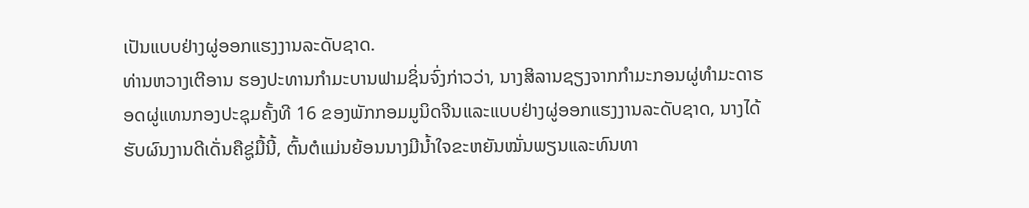ເປັນແບບຢ່າງຜູ່ອອກແຮງງານລະດັບຊາດ.
ທ່ານຫວາງເຕີອານ ຮອງປະທານກຳມະບານຟາມຊິ່ນຈົ່ງກ່າວວ່າ, ນາງສິລານຊຽງຈາກກຳມະກອນຜູ່ທຳມະດາຮອດຜູ່ແທນກອງປະຊຸມຄັ້ງທີ 16 ຂອງພັກກອມມູນິດຈີນແລະແບບຢ່າງຜູ່ອອກແຮງງານລະດັບຊາດ, ນາງໄດ້ຮັບຜົນງານດີເດັ່ນຄືຊູ່ມື້ນີ້, ຕົ້ນຕໍແມ່ນຍ້ອນນາງມີນ້ຳໃຈຂະຫຍັນໝັ່ນພຽນແລະທົນທາ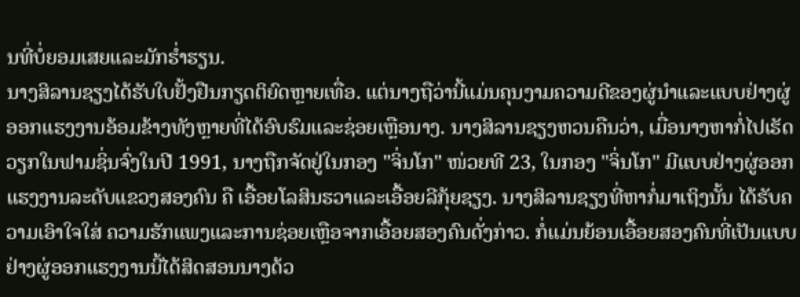ນທີ່ບໍ່ຍອມເສຍແລະມັກຮ່ຳຮຽນ.
ນາງສິລານຊຽງໄດ້ຮັບໃບຢັ້ງຢືນກຽດຕິຍົດຫຼາຍເທື່ອ. ແຕ່ນາງຖືວ່ານີ້ແມ່ນຄຸນງາມຄວາມດີຂອງຜູ່ນຳແລະແບບຢ່າງຜູ່ອອກແຮງງານອ້ອມຂ້າງທັງຫຼາຍທີ່ໄດ້ອົບຮົມແລະຊ່ອຍເຫຼືອນາງ. ນາງສິລານຊຽງຫວນຄືນວ່າ, ເມື່ອນາງຫາກໍ່ໄປເຮັດວຽກໃນຟາມຊິ່ນຈົ່ງໃນປີ 1991, ນາງຖືກຈັດຢູ່ໃນກອງ "ຈິ່ນໂກ" ໜ່ວຍທີ 23, ໃນກອງ "ຈິ່ນໂກ" ມີແບບຢ່າງຜູ່ອອກແຮງງານລະດັບແຂວງສອງຄົນ ຄື ເອື້ອຍໂລສິນຮວາແລະເອື້ອຍລີກຸ້ຍຊຽງ. ນາງສິລານຊຽງທີ່ຫາກໍ່ມາເຖິງນັ້ນ ໄດ້ຮັບຄວາມເອົາໃຈໃສ່ ຄວາມຮັກແພງແລະການຊ່ອຍເຫຼືອຈາກເອື້ອຍສອງຄົນດັ່ງກ່າວ. ກໍ່ແມ່ນຍ້ອນເອື້ອຍສອງຄົນທີ່ເປັນແບບຢ່າງຜູ່ອອກແຮງງານນີ້ໄດ້ສິດສອນນາງດ້ວ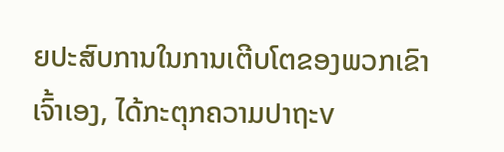ຍປະສົບການໃນການເຕີບໂຕຂອງພວກເຂົາເຈົ້າເອງ, ໄດ້ກະຕຸກຄວາມປາຖະv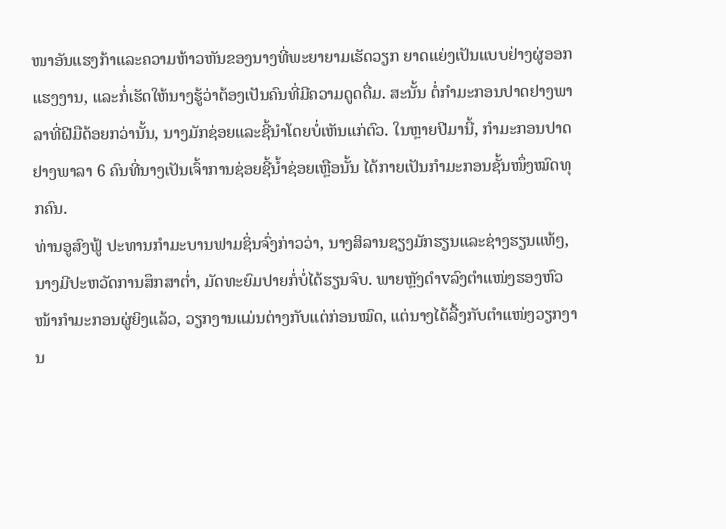ໜາອັນແຮງກ້າແລະຄວາມຫ້າວຫັນຂອງນາງທີ່ພະຍາຍາມເຮັດວຽກ ຍາດແຍ່ງເປັນແບບຢ່າງຜູ່ອອກແຮງງານ, ແລະກໍ່ເຮັດໃຫ້ນາງຮູ້ວ່າຕ້ອງເປັນຄົນທີ່ມີຄວາມດູດດື່ມ. ສະນັ້ນ ຕໍ່ກຳມະກອນປາດຢາງພາລາທີ່ຝີມືດ້ອຍກວ່ານັ້ນ, ນາງມັກຊ່ອຍແລະຊີ້ນຳໂດຍບໍ່ເຫັນແກ່ຕົວ. ໃນຫຼາຍປີມານີ້, ກຳມະກອນປາດຢາງພາລາ 6 ຄົນທີ່ນາງເປັນເຈົ້າການຊ່ອຍຊີ້ນ້ຳຊ່ອຍເຫຼືອນັ້ນ ໄດ້ກາຍເປັນກຳມະກອນຊັ້ນໜຶ່ງໝົດທຸກຄົນ.
ທ່ານອູສົງຟູ້ ປະທານກຳມະບານຟາມຊິ່ນຈົ່ງກ່າວວ່າ, ນາງສິລານຊຽງມັກຮຽນແລະຊ່າງຮຽນແທ້ໆ, ນາງມີປະຫວັດການສຶກສາຕ່ຳ, ມັດທະຍົມປາຍກໍ່ບໍ່ໄດ້ຮຽນຈົບ. ພາຍຫຼັງດຳvລົງຕຳແໜ່ງຮອງຫົວໜ້າກຳມະກອນຜູ່ຍິງແລ້ວ, ວຽກງານແມ່ນຕ່າງກັບແຕ່ກ່ອນໝົດ, ແຕ່ນາງໄດ້ລື້ງກັບຕຳແໜ່ງວຽກງານ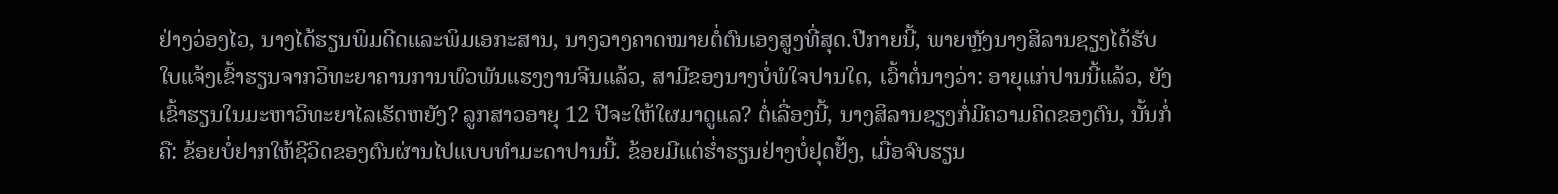ຢ່າງວ່ອງໄວ, ນາງໄດ້ຮຽນພິມດີດແລະພິມເອກະສານ, ນາງວາງຄາດໝາຍຕໍ່ຕົນເອງສູງທີ່ສຸດ.ປີກາຍນີ້, ພາຍຫຼັງນາງສິລານຊຽງໄດ້ຮັບໃບແຈ້ງເຂົ້າຮຽນຈາກວິທະຍາຄານການພົວພັນແຮງງານຈີນແລ້ວ, ສາມີຂອງນາງບໍ່ພໍໃຈປານໃດ, ເວົ້າຕໍ່ນາງວ່າ: ອາຍຸແກ່ປານນີ້ແລ້ວ, ຍັງເຂົ້າຮຽນໃນມະຫາວິທະຍາໄລເຮັດຫຍັງ? ລູກສາວອາຍຸ 12 ປີຈະໃຫ້ໃຜມາດູແລ? ຕໍ່ເລື່ອງນີ້, ນາງສິລານຊຽງກໍ່ມີຄວາມຄິດຂອງຕົນ, ນັ້ນກໍ່ຄື: ຂ້ອຍບໍ່ຢາກໃຫ້ຊີວິດຂອງຕົນຜ່ານໄປແບບທຳມະດາປານນີ້. ຂ້ອຍມີແຕ່ຮ່ຳຮຽນຢ່າງບໍ່ຢຸດຢັ້ງ, ເມື່ອຈົບຮຽນ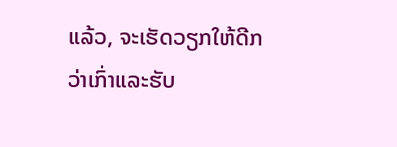ແລ້ວ, ຈະເຮັດວຽກໃຫ້ດີກວ່າເກົ່າແລະຮັບ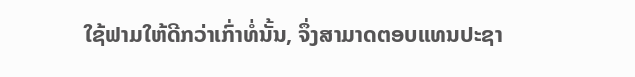ໃຊ້ຟາມໃຫ້ດີກວ່າເກົ່າທໍ່ນັ້ນ, ຈຶ່ງສາມາດຕອບແທນປະຊາ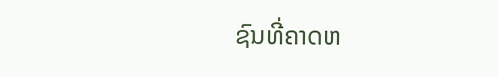ຊົນທີ່ຄາດຫ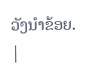ວັງນຳຂ້ອຍ.
|